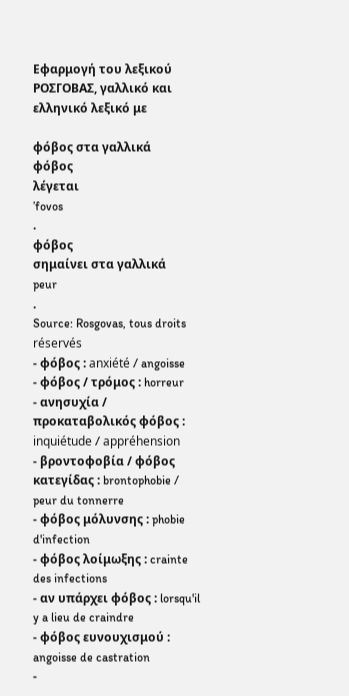Εφαρμογή του λεξικού ΡΟΣΓΟΒΑΣ, γαλλικό και ελληνικό λεξικό με

φόβος στα γαλλικά
φόβος
λέγεται
’fovos
.
φόβος
σημαίνει στα γαλλικά
peur
.
Source: Rosgovas, tous droits réservés
- φόβος : anxiété / angoisse
- φόβος / τρόμος : horreur
- ανησυχία / προκαταβολικός φόβος : inquiétude / appréhension
- βροντοφοβία / φόβος κατεγίδας : brontophobie / peur du tonnerre
- φόβος μόλυνσης : phobie d'infection
- φόβος λοίμωξης : crainte des infections
- αν υπάρχει φόβος : lorsqu'il y a lieu de craindre
- φόβος ευνουχισμού : angoisse de castration
-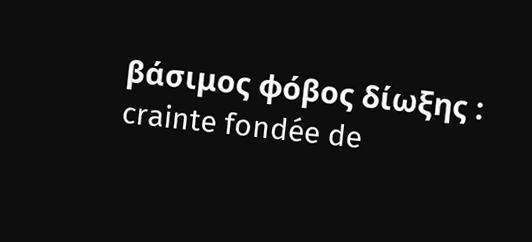βάσιμος φόβος δίωξης : crainte fondée de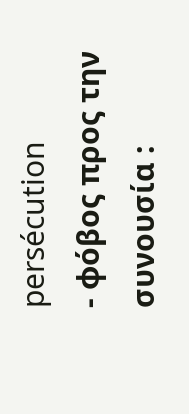persécution
- φόβος προς την συνουσία :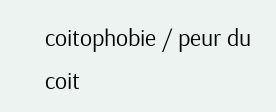coitophobie / peur du coit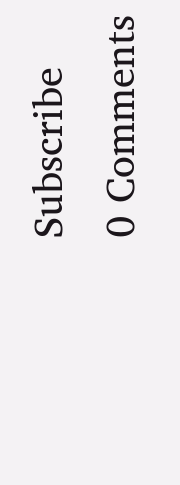Subscribe
0 Comments